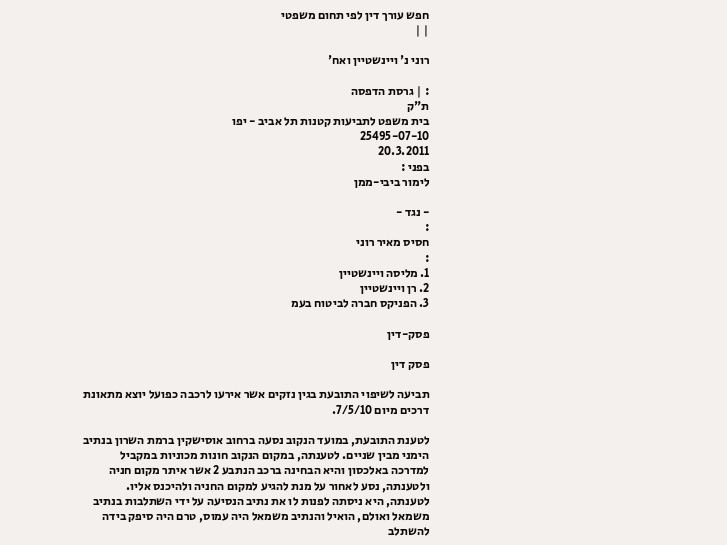חפש עורך דין לפי תחום משפטי
| |

רוני נ' ויינשטיין ואח'

: | גרסת הדפסה
ת"ק
בית משפט לתביעות קטנות תל אביב - יפו
25495-07-10
20.3.2011
בפני :
לימור ביבי-ממן

- נגד -
:
חסיס מאיר רוני
:
1. מליסה ויינשטיין
2. רן ויינשטיין
3. הפניקס חברה לביטוח בעמ

פסק-דין

פסק דין

תביעה לשיפוי התובעת בגין נזקים אשר אירעו לרכבה כפועל יוצא מתאונת דרכים מיום 7/5/10.

לטענת התובעת, במועד הנקוב נסעה ברחוב אוסישקין ברמת השרון בנתיב הימני מבין שניים. לטענתה, במקום הנקוב חונות מכוניות במקביל למדרכה באלכסון והיא הבחינה ברכב הנתבע 2 אשר איתר מקום חניה ולטענתה, נסע לאחור על מנת להגיע למקום החניה ולהיכנס אליו. לטענתה, היא ניסתה לפנות לו את נתיב הנסיעה על ידי השתלבות בנתיב משמאל ואולם, הואיל והנתיב משמאל היה עמוס, טרם היה סיפק בידה להשתלב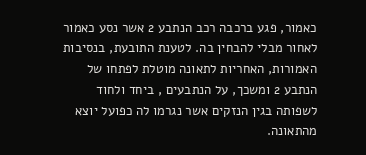כאמור, פגע ברכבה רכב הנתבע 2 אשר נסע כאמור לאחור מבלי להבחין בה. לטענת התובעת, בנסיבות האמורות, האחריות לתאונה מוטלת לפתחו של הנתבע 2 ומשכך, על הנתבעים , ביחד ולחוד לשפותה בגין הנזקים אשר נגרמו לה כפועל יוצא מהתאונה.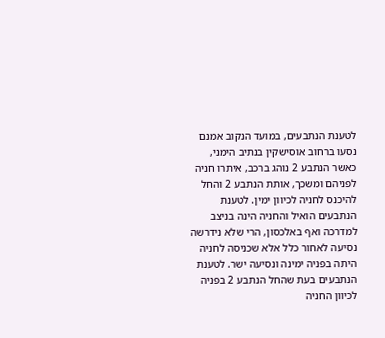לטענת הנתבעים, במועד הנקוב אמנם נסעו ברחוב אוסישקין בנתיב הימני, כאשר הנתבע 2 נוהג ברכב, איתרו חניה לפניהם ומשכך, אותת הנתבע 2 והחל להיכנס לחניה לכיוון ימין. לטענת הנתבעים הואיל והחניה הינה בניצב למדרכה ואף באלכסון, הרי שלא נידרשה נסיעה לאחור כלל אלא שכניסה לחניה היתה בפניה ימינה ונסיעה ישר. לטענת הנתבעים בעת שהחל הנתבע 2 בפניה לכיוון החניה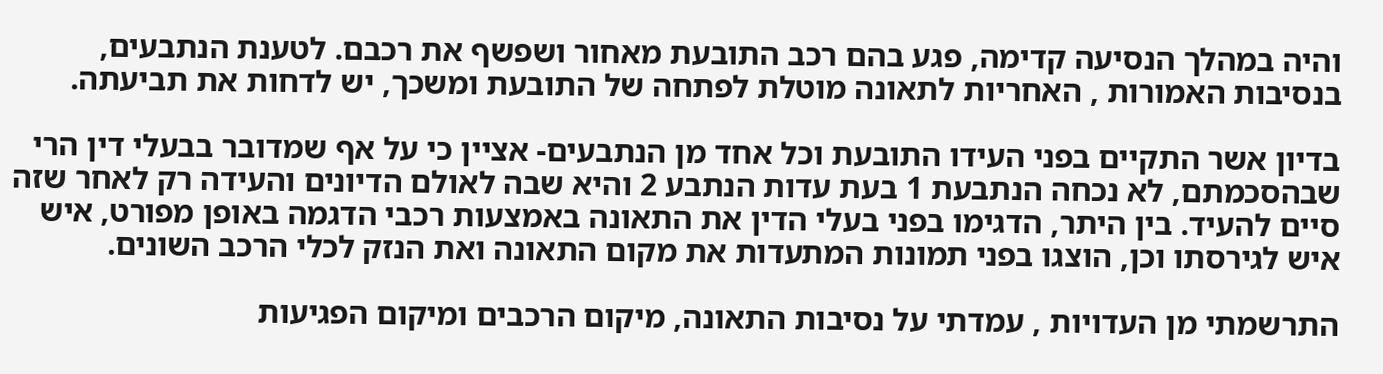והיה במהלך הנסיעה קדימה, פגע בהם רכב התובעת מאחור ושפשף את רכבם. לטענת הנתבעים, בנסיבות האמורות , האחריות לתאונה מוטלת לפתחה של התובעת ומשכך, יש לדחות את תביעתה.

בדיון אשר התקיים בפני העידו התובעת וכל אחד מן הנתבעים- אציין כי על אף שמדובר בבעלי דין הרי שבהסכמתם, לא נכחה הנתבעת 1 בעת עדות הנתבע 2 והיא שבה לאולם הדיונים והעידה רק לאחר שזה סיים להעיד. בין היתר, הדגימו בפני בעלי הדין את התאונה באמצעות רכבי הדגמה באופן מפורט, איש איש לגירסתו וכן, הוצגו בפני תמונות המתעדות את מקום התאונה ואת הנזק לכלי הרכב השונים.

התרשמתי מן העדויות , עמדתי על נסיבות התאונה, מיקום הרכבים ומיקום הפגיעות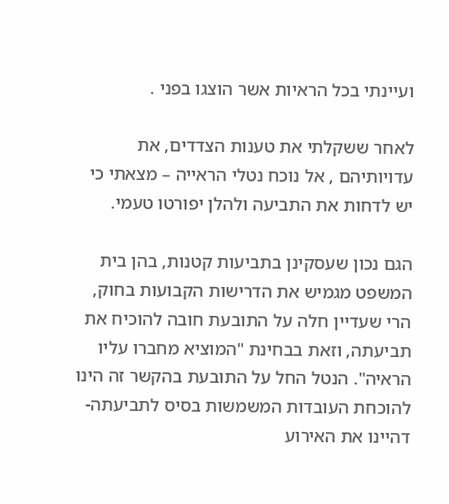ועיינתי בכל הראיות אשר הוצגו בפני .

לאחר ששקלתי את טענות הצדדים, את עדויותיהם , אל נוכח נטלי הראייה – מצאתי כי יש לדחות את התביעה ולהלן יפורטו טעמי.

הגם נכון שעסקינן בתביעות קטנות, בהן בית המשפט מגמיש את הדרישות הקבועות בחוק, הרי שעדיין חלה על התובעת חובה להוכיח את תביעתה, וזאת בבחינת "המוציא מחברו עליו הראיה". הנטל החל על התובעת בהקשר זה הינו להוכחת העובדות המשמשות בסיס לתביעתה- דהיינו את האירוע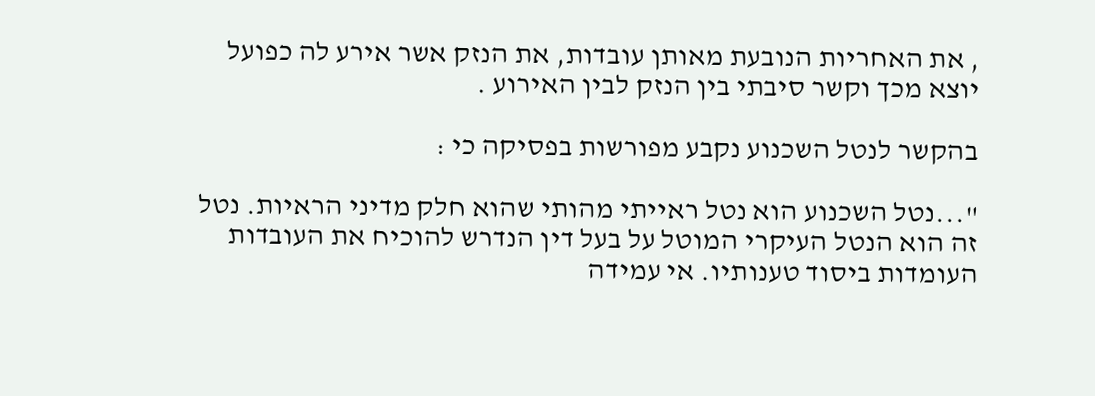, את האחריות הנובעת מאותן עובדות, את הנזק אשר אירע לה כפועל יוצא מכך וקשר סיבתי בין הנזק לבין האירוע .

בהקשר לנטל השכנוע נקבע מפורשות בפסיקה כי :

"...נטל השכנוע הוא נטל ראייתי מהותי שהוא חלק מדיני הראיות. נטל זה הוא הנטל העיקרי המוטל על בעל דין הנדרש להוכיח את העובדות העומדות ביסוד טענותיו. אי עמידה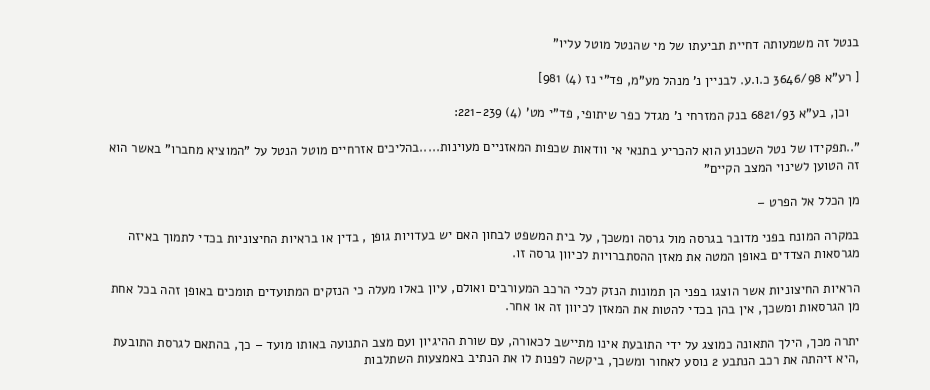בנטל זה משמעותה דחיית תביעתו של מי שהנטל מוטל עליו"

[ רע"א 3646/98 כ.ו.ע. לבניין נ' מנהל מע"מ, פד"י נז (4) 981]

   וכן, בע"א 6821/93 בנק המזרחי נ' מגדל כפר שיתופי, פד"י מט' (4) 221-239:

"..תפקידו של נטל השכנוע הוא להכריע בתנאי אי וודאות שכפות המאזניים מעוינות.....בהליכים אזרחיים מוטל הנטל על "המוציא מחברו" באשר הוא זה הטוען לשינוי המצב הקיים"

מן הכלל אל הפרט –

במקרה המונח בפני מדובר בגרסה מול גרסה ומשכך, על בית המשפט לבחון האם יש בעדויות גופן , בדין או בראיות החיצוניות בכדי לתמוך באיזה מגרסאות הצדדים באופן המטה את מאזן ההסתברויות לכיוון גרסה זו.

הראיות החיצוניות אשר הוצגו בפני הן תמונות הנזק לכלי הרכב המעורבים ואולם, עיון באלו מעלה כי הנזקים המתועדים תומכים באופן זהה בכל אחת מן הגרסאות ומשכך, אין בהן בכדי להטות את המאזן לכיוון זה או אחר.

יתרה מכך, הילך התאונה כמוצג על ידי התובעת אינו מתיישב לכאורה, עם שורת ההיגיון ועם מצב התנועה באותו מועד – כך, בהתאם לגרסת התובעת ,היא זיהתה את רכב הנתבע 2 נוסע לאחור ומשכך, ביקשה לפנות לו את הנתיב באמצעות השתלבות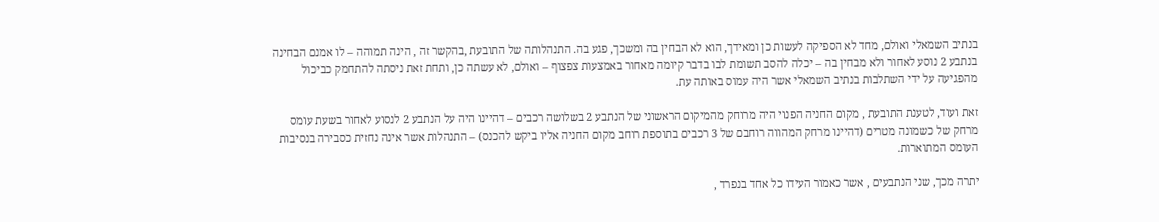בנתיב השמאלי ואולם, מחד לא הספיקה לעשות כן ומאידך, הוא לא הבחין בה ומשכך, פגע בה. התנהלותה של התובעת ,בהקשר זה , הינה תמוהה – לו אמנם הבחינה בנתבע 2 נוסע לאחור ולא מבחין בה – יכלה להסב תשומת לבו בדבר קיומה מאחור באמצעות צפצוף – ואולם, לא עשתה כן, ותחת זאת ניסתה להתחמק כביכול מהפגיעה על ידי השתלבות בנתיב השמאלי אשר היה עמוס באותה עת.

זאת ועוד, לטענת התובעת , מקום החניה הפנוי היה מרוחק מהמיקום הראשוני של הנתבע 2 בשלושה רכבים – דהיינו היה על הנתבע 2 לנסוע לאחור בשעת עומס מרחק של כשמונה מטרים (דהיינו מרחק המהווה רוחבם של 3 רכבים בתוספת רוחב מקום החניה אליו ביקש להכנס) – התנהלות אשר אינה נחזית כסבירה בנסיבות העומס המתוארות.

יתרה מכך, שני הנתבעים , אשר כאמור העידו כל אחד בנפרד ,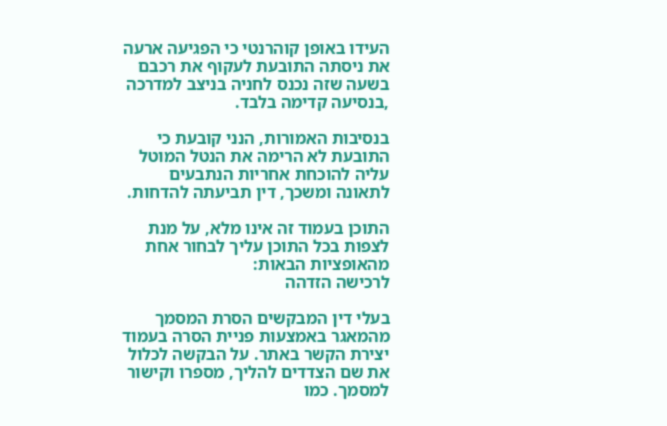העידו באופן קוהרנטי כי הפגיעה ארעה את ניסתה התובעת לעקוף את רכבם בשעה שזה נכנס לחניה בניצב למדרכה ,בנסיעה קדימה בלבד.

בנסיבות האמורות, הנני קובעת כי התובעת לא הרימה את הנטל המוטל עליה להוכחת אחריות הנתבעים לתאונה ומשכך, דין תביעתה להדחות.

התוכן בעמוד זה אינו מלא, על מנת לצפות בכל התוכן עליך לבחור אחת מהאופציות הבאות:
לרכישה הזדהה

בעלי דין המבקשים הסרת המסמך מהמאגר באמצעות פניית הסרה בעמוד יצירת הקשר באתר. על הבקשה לכלול את שם הצדדים להליך, מספרו וקישור למסמך. כמו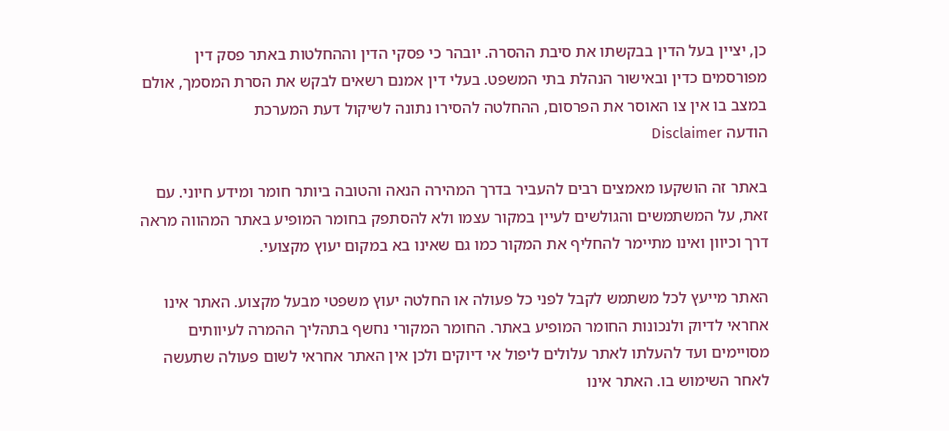כן, יציין בעל הדין בבקשתו את סיבת ההסרה. יובהר כי פסקי הדין וההחלטות באתר פסק דין מפורסמים כדין ובאישור הנהלת בתי המשפט. בעלי דין אמנם רשאים לבקש את הסרת המסמך, אולם במצב בו אין צו האוסר את הפרסום, ההחלטה להסירו נתונה לשיקול דעת המערכת
הודעה Disclaimer

באתר זה הושקעו מאמצים רבים להעביר בדרך המהירה הנאה והטובה ביותר חומר ומידע חיוני. עם זאת, על המשתמשים והגולשים לעיין במקור עצמו ולא להסתפק בחומר המופיע באתר המהווה מראה דרך וכיוון ואינו מתיימר להחליף את המקור כמו גם שאינו בא במקום יעוץ מקצועי.

האתר מייעץ לכל משתמש לקבל לפני כל פעולה או החלטה יעוץ משפטי מבעל מקצוע. האתר אינו אחראי לדיוק ולנכונות החומר המופיע באתר. החומר המקורי נחשף בתהליך ההמרה לעיוותים מסויימים ועד להעלתו לאתר עלולים ליפול אי דיוקים ולכן אין האתר אחראי לשום פעולה שתעשה לאחר השימוש בו. האתר אינו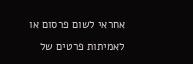אחראי לשום פרסום או לאמיתות פרטים של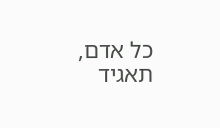כל אדם, תאגיד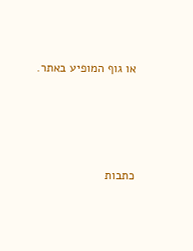או גוף המופיע באתר.




כתבות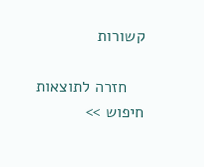קשורות

    חזרה לתוצאות חיפוש >>